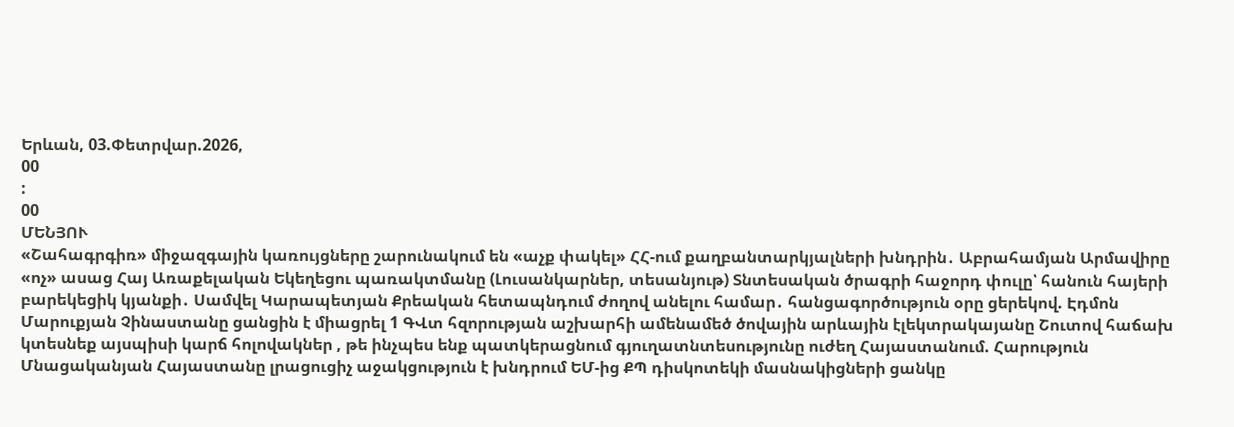Երևան, 03.Փետրվար.2026,
00
:
00
ՄԵՆՅՈՒ
«Շահագրգիռ» միջազգային կառույցները շարունակում են «աչք փակել» ՀՀ-ում քաղբանտարկյալների խնդրին․ Աբրահամյան Արմավիրը «ոչ» ասաց Հայ Առաքելական Եկեղեցու պառակտմանը (Լուսանկարներ, տեսանյութ) Տնտեսական ծրագրի հաջորդ փուլը՝ հանուն հայերի բարեկեցիկ կյանքի․ Սամվել Կարապետյան Քրեական հետապնդում ժողով անելու համար․ հանցագործություն օրը ցերեկով. Էդմոն Մարուքյան Չինաստանը ցանցին է միացրել 1 ԳՎտ հզորության աշխարհի ամենամեծ ծովային արևային էլեկտրակայանը Շուտով հաճախ կտեսնեք այսպիսի կարճ հոլովակներ , թե ինչպես ենք պատկերացնում գյուղատնտեսությունը ուժեղ Հայաստանում. Հարություն Մնացականյան Հայաստանը լրացուցիչ աջակցություն է խնդրում ԵՄ-ից ՔՊ դիսկոտեկի մասնակիցների ցանկը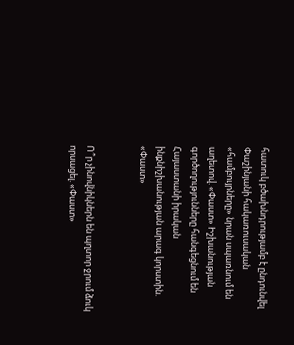հատուկ բծախնդրությամբ է ընդունվել Փաշինյանի հակառուսական «համբույրները» նրան սպառնում են աղետով. «Փաստ» Իշխանության գործողությունները հանգեցնում են Հայաստանի իրական ինքնիշխանության արագ կորստին. «Փաստ»


Ո՞ր չինովնիկներն են պղտոր ջրում ձուկ որսացել. «Փաստ»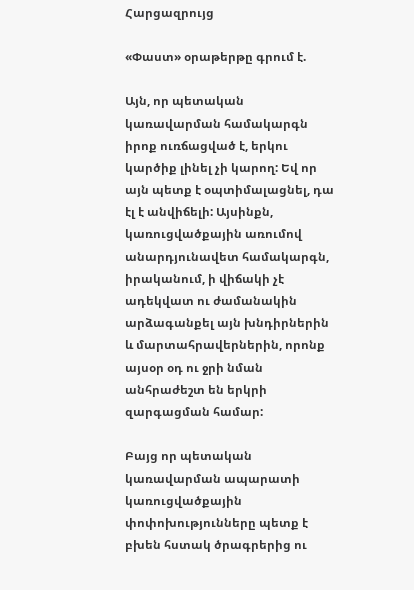Հարցազրույց

«Փաստ» օրաթերթը գրում է.

Այն, որ պետական կառավարման համակարգն իրոք ուռճացված է, երկու կարծիք լինել չի կարող: Եվ որ այն պետք է օպտիմալացնել, դա էլ է անվիճելի: Այսինքն, կառուցվածքային առումով անարդյունավետ համակարգն, իրականում, ի վիճակի չէ ադեկվատ ու ժամանակին արձագանքել այն խնդիրներին և մարտահրավերներին, որոնք այսօր օդ ու ջրի նման անհրաժեշտ են երկրի զարգացման համար:

Բայց որ պետական կառավարման ապարատի կառուցվածքային փոփոխությունները պետք է բխեն հստակ ծրագրերից ու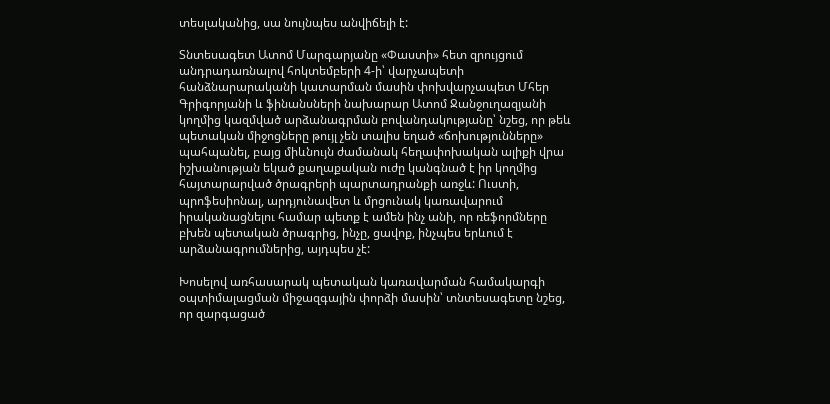տեսլականից, սա նույնպես անվիճելի է:

Տնտեսագետ Ատոմ Մարգարյանը «Փաստի» հետ զրույցում անդրադառնալով հոկտեմբերի 4-ի՝ վարչապետի հանձնարարականի կատարման մասին փոխվարչապետ Մհեր Գրիգորյանի և ֆինանսների նախարար Ատոմ Ջանջուղազյանի կողմից կազմված արձանագրման բովանդակությանը՝ նշեց, որ թեև պետական միջոցները թույլ չեն տալիս եղած «ճոխությունները» պահպանել, բայց միևնույն ժամանակ հեղափոխական ալիքի վրա իշխանության եկած քաղաքական ուժը կանգնած է իր կողմից հայտարարված ծրագրերի պարտադրանքի առջև: Ուստի, պրոֆեսիոնալ, արդյունավետ և մրցունակ կառավարում իրականացնելու համար պետք է ամեն ինչ անի, որ ռեֆորմները բխեն պետական ծրագրից, ինչը, ցավոք, ինչպես երևում է արձանագրումներից, այդպես չէ:

Խոսելով առհասարակ պետական կառավարման համակարգի օպտիմալացման միջազգային փորձի մասին՝ տնտեսագետը նշեց, որ զարգացած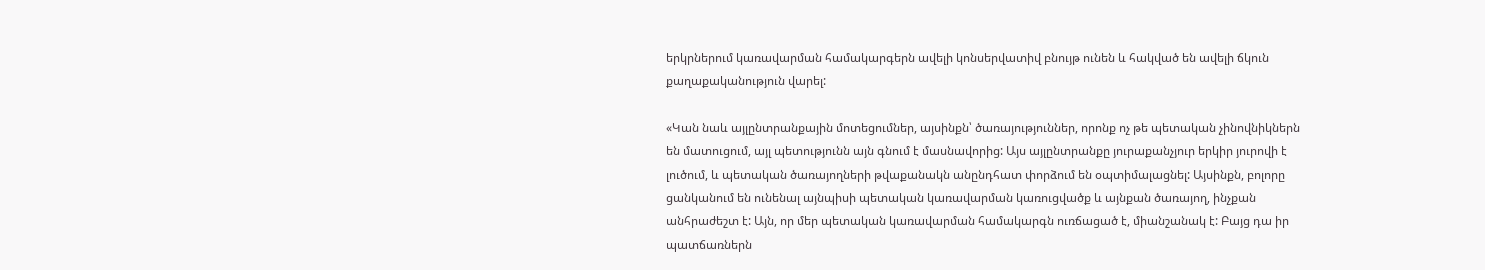երկրներում կառավարման համակարգերն ավելի կոնսերվատիվ բնույթ ունեն և հակված են ավելի ճկուն քաղաքականություն վարել:

«Կան նաև այլընտրանքային մոտեցումներ, այսինքն՝ ծառայություններ, որոնք ոչ թե պետական չինովնիկներն են մատուցում, այլ պետությունն այն գնում է մասնավորից: Այս այլընտրանքը յուրաքանչյուր երկիր յուրովի է լուծում, և պետական ծառայողների թվաքանակն անընդհատ փորձում են օպտիմալացնել: Այսինքն, բոլորը ցանկանում են ունենալ այնպիսի պետական կառավարման կառուցվածք և այնքան ծառայող, ինչքան անհրաժեշտ է: Այն, որ մեր պետական կառավարման համակարգն ուռճացած է, միանշանակ է: Բայց դա իր պատճառներն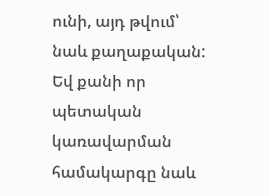ունի, այդ թվում՝ նաև քաղաքական: Եվ քանի որ պետական կառավարման համակարգը նաև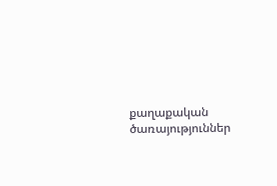քաղաքական ծառայություններ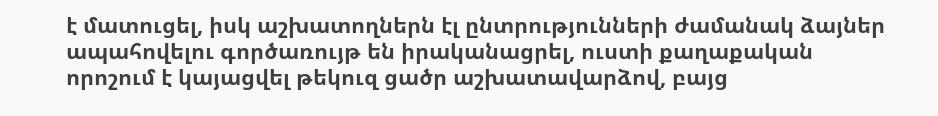է մատուցել, իսկ աշխատողներն էլ ընտրությունների ժամանակ ձայներ ապահովելու գործառույթ են իրականացրել, ուստի քաղաքական որոշում է կայացվել թեկուզ ցածր աշխատավարձով, բայց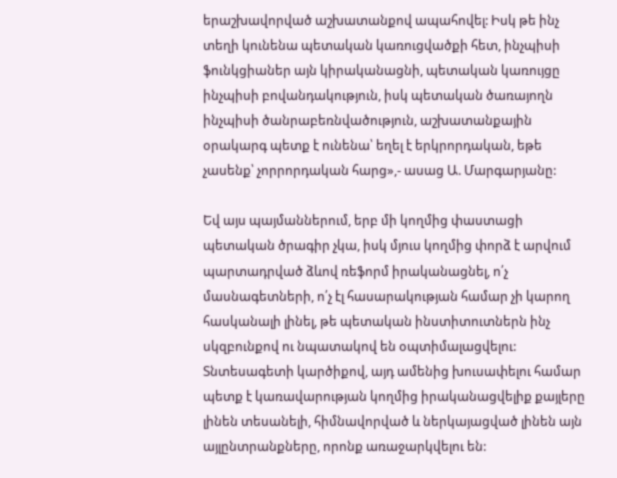երաշխավորված աշխատանքով ապահովել: Իսկ թե ինչ տեղի կունենա պետական կառուցվածքի հետ, ինչպիսի ֆունկցիաներ այն կիրականացնի, պետական կառույցը ինչպիսի բովանդակություն, իսկ պետական ծառայողն ինչպիսի ծանրաբեռնվածություն, աշխատանքային օրակարգ պետք է ունենա՝ եղել է երկրորդական, եթե չասենք՝ չորրորդական հարց»,- ասաց Ա. Մարգարյանը:

Եվ այս պայմաններում, երբ մի կողմից փաստացի պետական ծրագիր չկա, իսկ մյուս կողմից փորձ է արվում պարտադրված ձևով ռեֆորմ իրականացնել, ո՛չ մասնագետների, ո՛չ էլ հասարակության համար չի կարող հասկանալի լինել, թե պետական ինստիտուտներն ինչ սկզբունքով ու նպատակով են օպտիմալացվելու: Տնտեսագետի կարծիքով, այդ ամենից խուսափելու համար պետք է կառավարության կողմից իրականացվելիք քայլերը լինեն տեսանելի, հիմնավորված և ներկայացված լինեն այն այլընտրանքները, որոնք առաջարկվելու են: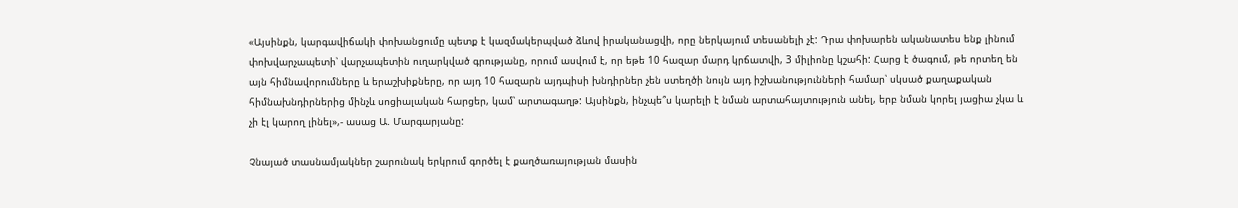«Այսինքն, կարգավիճակի փոխանցումը պետք է կազմակերպված ձևով իրականացվի, որը ներկայում տեսանելի չէ: Դրա փոխարեն ականատես ենք լինում փոխվարչապետի՝ վարչապետին ուղարկված գրությանը, որում ասվում է, որ եթե 10 հազար մարդ կրճատվի, 3 միլիոնը կշահի: Հարց է ծագում, թե որտեղ են այն հիմնավորումները և երաշխիքները, որ այդ 10 հազարն այդպիսի խնդիրներ չեն ստեղծի նույն այդ իշխանությունների համար՝ սկսած քաղաքական հիմնախնդիրներից մինչև սոցիալական հարցեր, կամ՝ արտագաղթ: Այսինքն, ինչպե՞ս կարելի է նման արտահայտություն անել, երբ նման կորել յացիա չկա և չի էլ կարող լինել»,- ասաց Ա. Մարգարյանը:

Չնայած տասնամյակներ շարունակ երկրում գործել է քաղծառայության մասին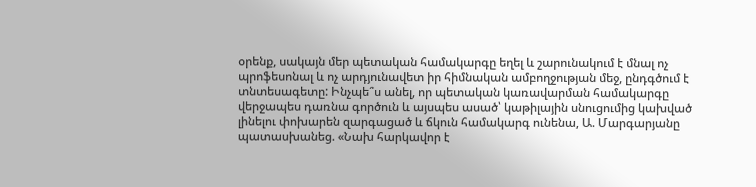օրենք, սակայն մեր պետական համակարգը եղել և շարունակում է մնալ ոչ պրոֆեսոնալ և ոչ արդյունավետ իր հիմնական ամբողջության մեջ, ընդգծում է տնտեսագետը: Ինչպե՞ս անել, որ պետական կառավարման համակարգը վերջապես դառնա գործուն և այսպես ասած՝ կաթիլային սնուցումից կախված լինելու փոխարեն զարգացած և ճկուն համակարգ ունենա, Ա. Մարգարյանը պատասխանեց. «Նախ հարկավոր է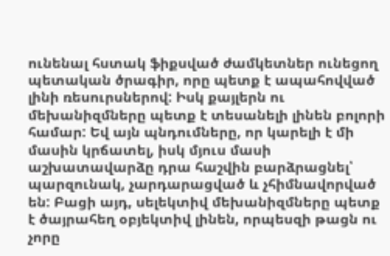ունենալ հստակ ֆիքսված ժամկետներ ունեցող պետական ծրագիր, որը պետք է ապահովված լինի ռեսուրսներով: Իսկ քայլերն ու մեխանիզմները պետք է տեսանելի լինեն բոլորի համար: Եվ այն պնդումները, որ կարելի է մի մասին կրճատել, իսկ մյուս մասի աշխատավարձը դրա հաշվին բարձրացնել՝ պարզունակ, չարդարացված և չհիմնավորված են: Բացի այդ, սելեկտիվ մեխանիզմները պետք է ծայրահեղ օբյեկտիվ լինեն, որպեսզի թացն ու չորը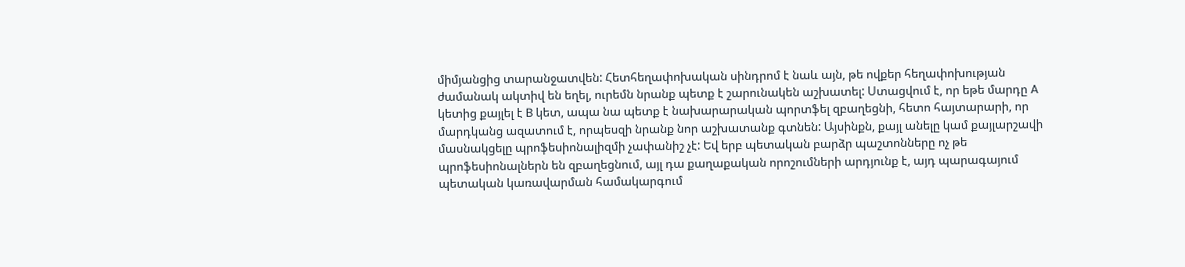միմյանցից տարանջատվեն: Հետհեղափոխական սինդրոմ է նաև այն, թե ովքեր հեղափոխության ժամանակ ակտիվ են եղել, ուրեմն նրանք պետք է շարունակեն աշխատել: Ստացվում է, որ եթե մարդը A կետից քայլել է B կետ, ապա նա պետք է նախարարական պորտֆել զբաղեցնի, հետո հայտարարի, որ մարդկանց ազատում է, որպեսզի նրանք նոր աշխատանք գտնեն: Այսինքն, քայլ անելը կամ քայլարշավի մասնակցելը պրոֆեսիոնալիզմի չափանիշ չէ: Եվ երբ պետական բարձր պաշտոնները ոչ թե պրոֆեսիոնալներն են զբաղեցնում, այլ դա քաղաքական որոշումների արդյունք է, այդ պարագայում պետական կառավարման համակարգում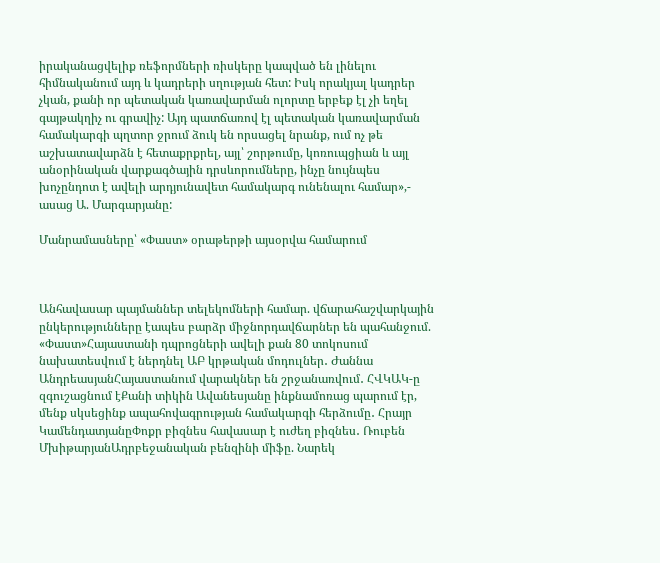իրականացվելիք ռեֆորմների ռիսկերը կապված են լինելու հիմնականում այդ և կադրերի սղության հետ: Իսկ որակյալ կադրեր չկան, քանի որ պետական կառավարման ոլորտը երբեք էլ չի եղել գայթակղիչ ու գրավիչ: Այդ պատճառով էլ պետական կառավարման համակարգի պղտոր ջրում ձուկ են որսացել նրանք, ում ոչ թե աշխատավարձն է հետաքրքրել, այլ՝ շորթումը, կոռուպցիան և այլ անօրինական վարքագծային դրսևորումները, ինչը նույնպես խոչընդոտ է ավելի արդյունավետ համակարգ ունենալու համար»,- ասաց Ա. Մարգարյանը:

Մանրամասները՝ «Փաստ» օրաթերթի այսօրվա համարում



Անհավասար պայմաններ տելեկոմների համար. վճարահաշվարկային ընկերությունները էապես բարձր միջնորդավճարներ են պահանջում. «Փաստ»Հայաստանի դպրոցների ավելի քան 80 տոկոսում նախատեսվում է ներդնել ԱԲ կրթական մոդուլներ․ Ժաննա ԱնդրեասյանՀայաստանում վարակներ են շրջանառվում․ ՀՎԿԱԿ-ը զգուշացնում էՔանի տիկին Ավանեսյանը ինքնամոռաց պարում էր, մենք սկսեցինք ապահովագրության համակարգի հերձումը․ Հրայր ԿամենդատյանըՓոքր բիզնես հավասար է ուժեղ բիզնես․ Ռուբեն ՄխիթարյանԱդրբեջանական բենզինի միֆը. Նարեկ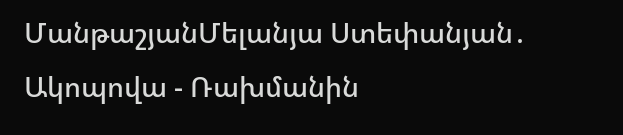ՄանթաշյանՄելանյա Ստեփանյան․ Ակոպովա - Ռախմանին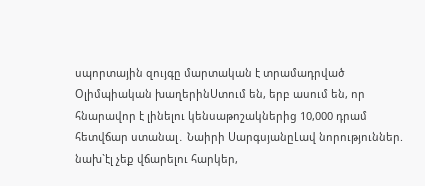սպորտային զույգը մարտական է տրամադրված Օլիմպիական խաղերինՍտում են, երբ ասում են, որ հնարավոր է լինելու կենսաթոշակներից 10,000 դրամ հետվճար ստանալ․ Նաիրի ՍարգսյանըԼավ նորություններ. նախ`էլ չեք վճարելու հարկեր,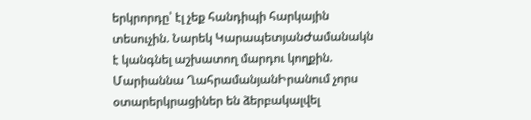երկրորդը՝ էլ չեք հանդիպի հարկային տեսուչին. Նարեկ ԿարապետյանԺամանակն է կանգնել աշխատող մարդու կողքին. Մարիաննա ՂահրամանյանԻրանում չորս օտարերկրացիներ են ձերբակալվել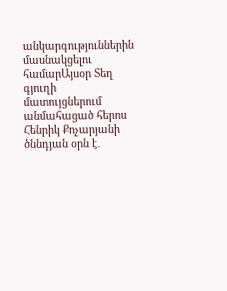անկարգություններին մասնակցելու համարԱյսօր Տեղ գյուղի մատույցներում անմահացած հերոս Հենրիկ Քոչարյանի ծննդյան օրն է․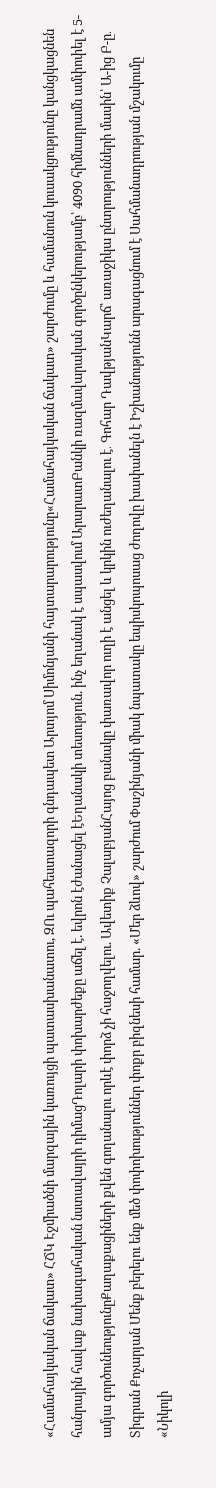«Համահայկական ճակատ» ՀՃԿ Էջմիածնի մարզային կառույցի պատասխանատու, ԶՈւ պահեստազորի գնդապետ Արտյոմ Սիմոնյանի հայտարարությունը«Համահայկական ճակատ» շարժումը և համանուն կուսակցությունը կանցկացնեն հանրային հավաք նախագահական նստավայրի դիմացԴոլարի փոխարժեքը աճել է. եվրոն էժանացել էԵղանակի տեսություն. ինչ եղանակ է սպասվում ԱրարատԲանկի ռազմավարական գործընկերությամբ՝ 4090 հիմնադրամն ամփոփել է 5-ամյա գործունեությունըՔաղաքացիների քվեն գողանալու որևէ փորձ չի հաջողվելու. Ավետիք ՉալաբյանՀայոց բանակը փառավոր ուղի է անցել և կրկին ուժեղանալու է․ Գոհար ԴավթյանԿարճ՝ առաջիկա ընտրությունների մասին՝ Ա-ից Բ-ը․ Տիգրան Քոչարյան Մենք բերելու ենք մեծ փոփոխություններ փոքր բիզնեսի համար. «Մեր ձևով» շարժում Փաշինյանի միակ նպատակը եպիսկոպոսաց ժողովը խափանելն է Իշխանությունն արագացնում է Սահմանադրության մշակումը «Նիկոլի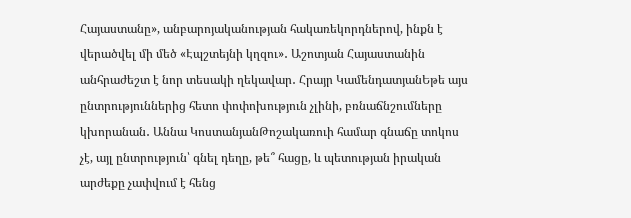Հայաստանը», անբարոյականության հակառեկորդներով, ինքն է վերածվել մի մեծ «Էպշտեյնի կղզու»․ Աշոտյան Հայաստանին անհրաժեշտ է նոր տեսակի ղեկավար․ Հրայր ԿամենդատյանԵթե այս ընտրություններից հետո փոփոխություն չլինի, բռնաճնշումները կխորանան․ Աննա ԿոստանյանԹոշակառուի համար գնաճը տոկոս չէ, այլ ընտրություն՝ գնել դեղը, թե՞ հացը, և պետության իրական արժեքը չափվում է հենց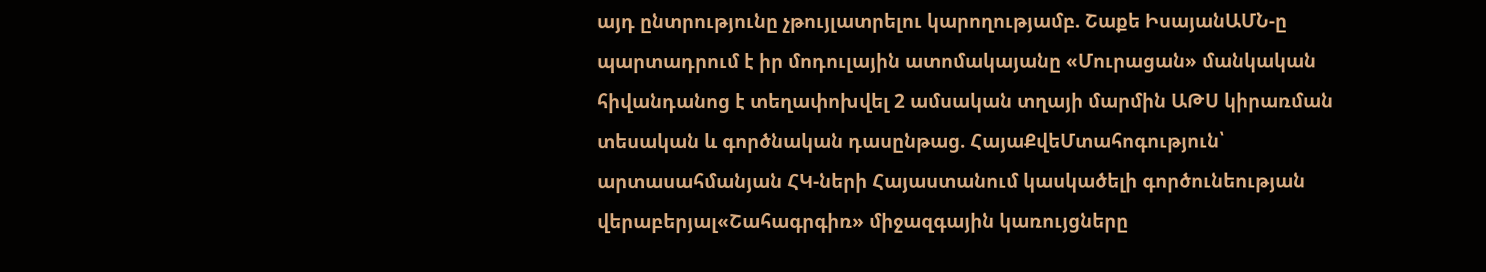այդ ընտրությունը չթույլատրելու կարողությամբ. Շաքե ԻսայանԱՄՆ-ը պարտադրում է իր մոդուլային ատոմակայանը «Մուրացան» մանկական հիվանդանոց է տեղափոխվել 2 ամսական տղայի մարմին ԱԹՍ կիրառման տեսական և գործնական դասընթաց. ՀայաՔվեՄտահոգություն՝ արտասահմանյան ՀԿ-ների Հայաստանում կասկածելի գործունեության վերաբերյալ«Շահագրգիռ» միջազգային կառույցները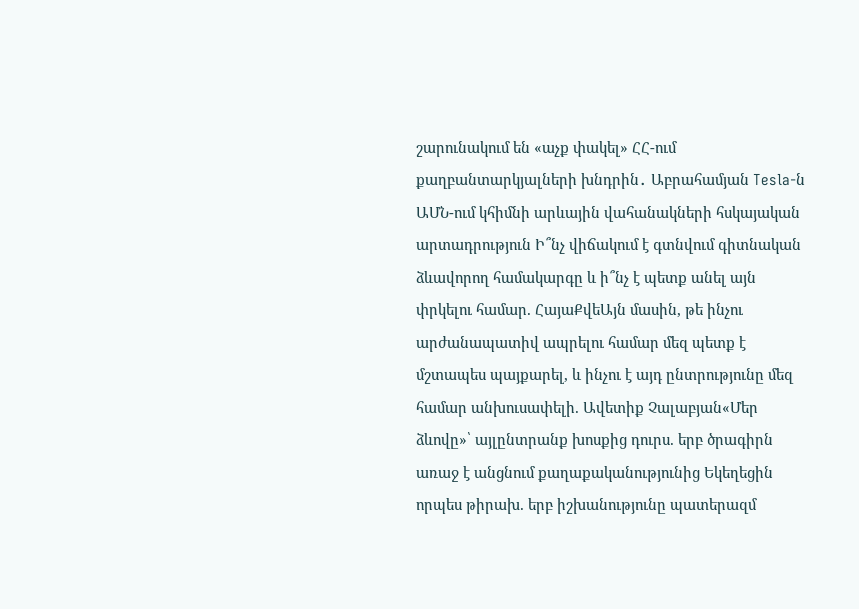շարունակում են «աչք փակել» ՀՀ-ում քաղբանտարկյալների խնդրին․ Աբրահամյան Tesla-ն ԱՄՆ-ում կհիմնի արևային վահանակների հսկայական արտադրություն Ի՞նչ վիճակում է գտնվում գիտնական ձևավորող համակարգը և ի՞նչ է պետք անել այն փրկելու համար. ՀայաՔվեԱյն մասին, թե ինչու արժանապատիվ ապրելու համար մեզ պետք է մշտապես պայքարել, և ինչու է այդ ընտրությունը մեզ համար անխուսափելի. Ավետիք Չալաբյան«Մեր ձևովը»՝ այլընտրանք խոսքից դուրս. երբ ծրագիրն առաջ է անցնում քաղաքականությունից Եկեղեցին որպես թիրախ. երբ իշխանությունը պատերազմ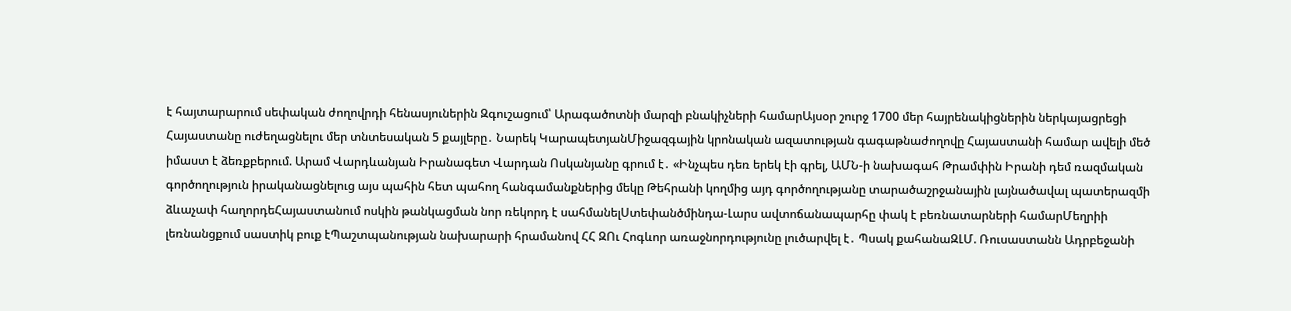է հայտարարում սեփական ժողովրդի հենասյուներին Զգուշացում՝ Արագածոտնի մարզի բնակիչների համարԱյսօր շուրջ 1700 մեր հայրենակիցներին ներկայացրեցի Հայաստանը ուժեղացնելու մեր տնտեսական 5 քայլերը․ Նարեկ ԿարապետյանՄիջազգային կրոնական ազատության գագաթնաժողովը Հայաստանի համար ավելի մեծ իմաստ է ձեռքբերում. Արամ Վարդևանյան Իրանագետ Վարդան Ոսկանյանը գրում է․ «Ինչպես դեռ երեկ էի գրել, ԱՄՆ-ի նախագահ Թրամփին Իրանի դեմ ռազմական գործողություն իրականացնելուց այս պահին հետ պահող հանգամանքներից մեկը Թեհրանի կողմից այդ գործողությանը տարածաշրջանային լայնածավալ պատերազմի ձևաչափ հաղորդեՀայաստանում ոսկին թանկացման նոր ռեկորդ է սահմանելՍտեփանծմինդա-Լարս ավտոճանապարհը փակ է բեռնատարների համարՄեղրիի լեռնանցքում սաստիկ բուք էՊաշտպանության նախարարի հրամանով ՀՀ ԶՈւ Հոգևոր առաջնորդությունը լուծարվել է․ Պսակ քահանաԶԼՄ. Ռուսաստանն Ադրբեջանի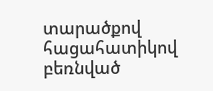տարածքով հացահատիկով բեռնված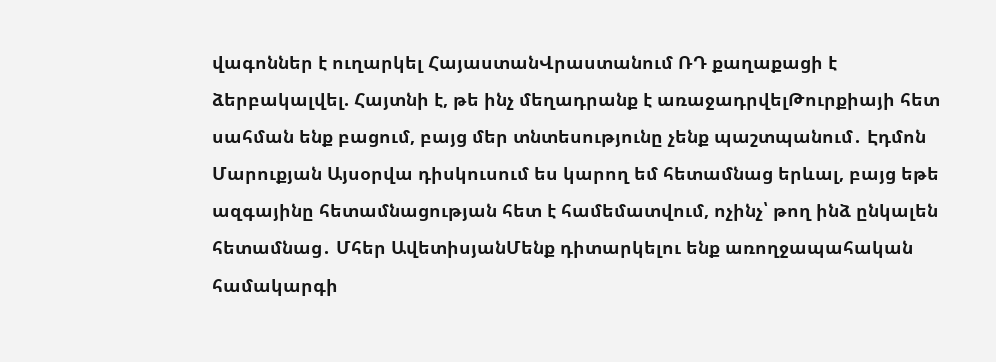վագոններ է ուղարկել ՀայաստանՎրաստանում ՌԴ քաղաքացի է ձերբակալվել. Հայտնի է, թե ինչ մեղադրանք է առաջադրվելԹուրքիայի հետ սահման ենք բացում, բայց մեր տնտեսությունը չենք պաշտպանում․ Էդմոն Մարուքյան Այսօրվա դիսկուսում ես կարող եմ հետամնաց երևալ, բայց եթե ազգայինը հետամնացության հետ է համեմատվում, ոչինչ՝ թող ինձ ընկալեն հետամնաց․ Մհեր ԱվետիսյանՄենք դիտարկելու ենք առողջապահական համակարգի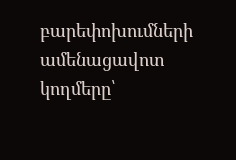բարեփոխումների ամենացավոտ կողմերը՝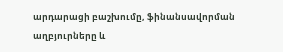արդարացի բաշխումը, ֆինանսավորման աղբյուրները և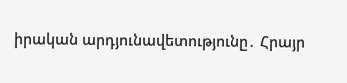իրական արդյունավետությունը․ Հրայր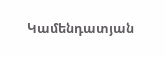Կամենդատյան